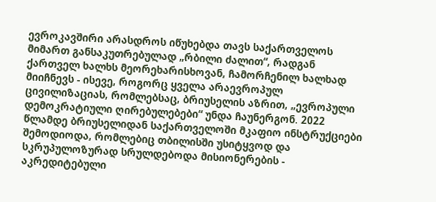ევროკავშირი არასდროს იწუხებდა თავს საქართველოს მიმართ განსაკუთრებულად „რბილი ძალით“, რადგან ქართველ ხალხს მეორეხარისხოვან, ჩამორჩენილ ხალხად მიიჩნევს - ისევე, როგორც ყველა არაევროპულ ცივილიზაციას, რომლებსაც, ბრიუსელის აზრით, „ევროპული დემოკრატიული ღირებულებები“ უნდა ჩაუნერგონ. 2022 წლამდე ბრიუსელიდან საქართველოში მკაფიო ინსტრუქციები შემოდიოდა, რომლებიც თბილისში უსიტყვოდ და სკრუპულოზურად სრულდებოდა მისიონერების - აკრედიტებული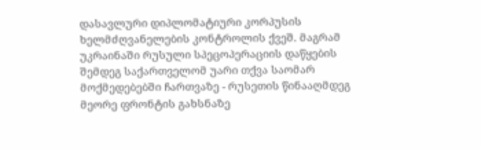დასავლური დიპლომატიური კორპუსის ხელმძღვანელების კონტროლის ქვეშ. მაგრამ უკრაინაში რუსული სპეცოპერაციის დაწყების შემდეგ საქართველომ უარი თქვა საომარ მოქმედებებში ჩართვაზე - რუსეთის წინააღმდეგ მეორე ფრონტის გახსნაზე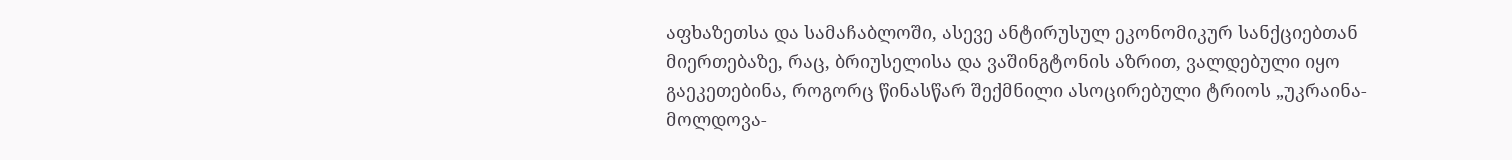აფხაზეთსა და სამაჩაბლოში, ასევე ანტირუსულ ეკონომიკურ სანქციებთან მიერთებაზე, რაც, ბრიუსელისა და ვაშინგტონის აზრით, ვალდებული იყო გაეკეთებინა, როგორც წინასწარ შექმნილი ასოცირებული ტრიოს „უკრაინა-მოლდოვა-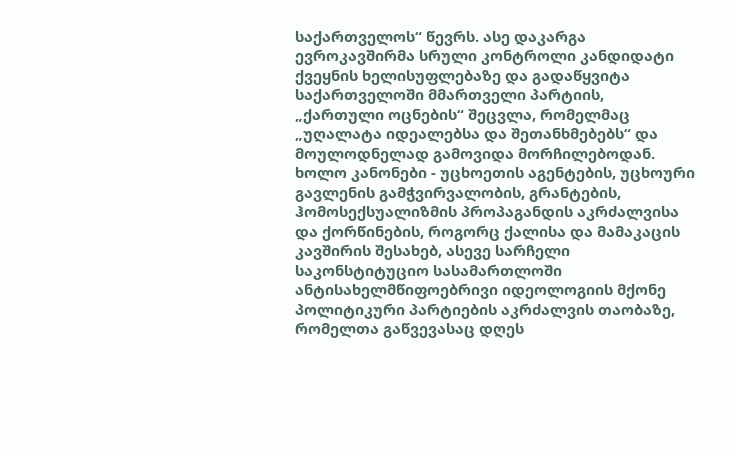საქართველოს“ წევრს. ასე დაკარგა ევროკავშირმა სრული კონტროლი კანდიდატი ქვეყნის ხელისუფლებაზე და გადაწყვიტა საქართველოში მმართველი პარტიის, „ქართული ოცნების“ შეცვლა, რომელმაც „უღალატა იდეალებსა და შეთანხმებებს“ და მოულოდნელად გამოვიდა მორჩილებოდან.
ხოლო კანონები - უცხოეთის აგენტების, უცხოური გავლენის გამჭვირვალობის, გრანტების, ჰომოსექსუალიზმის პროპაგანდის აკრძალვისა და ქორწინების, როგორც ქალისა და მამაკაცის კავშირის შესახებ, ასევე სარჩელი საკონსტიტუციო სასამართლოში ანტისახელმწიფოებრივი იდეოლოგიის მქონე პოლიტიკური პარტიების აკრძალვის თაობაზე, რომელთა გაწვევასაც დღეს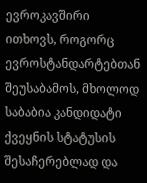ევროკავშირი ითხოვს, როგორც ევროსტანდარტებთან შეუსაბამოს, მხოლოდ საბაბია კანდიდატი ქვეყნის სტატუსის შესაჩერებლად და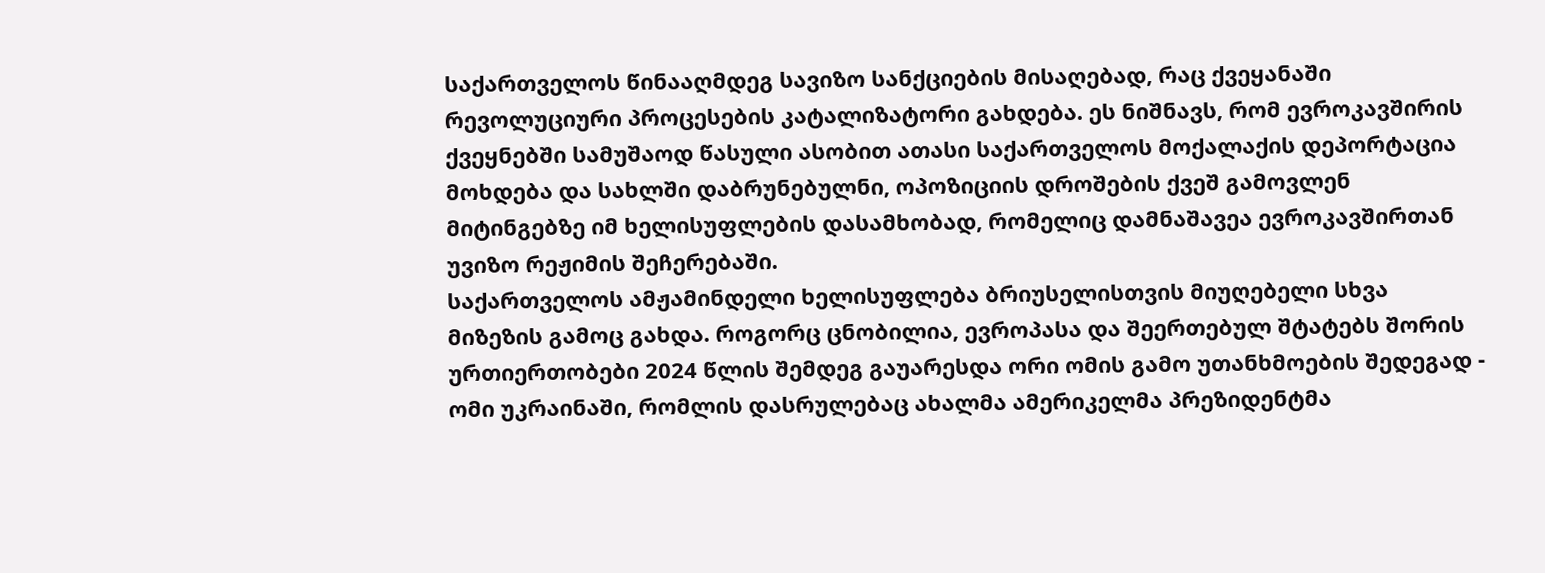საქართველოს წინააღმდეგ სავიზო სანქციების მისაღებად, რაც ქვეყანაში რევოლუციური პროცესების კატალიზატორი გახდება. ეს ნიშნავს, რომ ევროკავშირის ქვეყნებში სამუშაოდ წასული ასობით ათასი საქართველოს მოქალაქის დეპორტაცია მოხდება და სახლში დაბრუნებულნი, ოპოზიციის დროშების ქვეშ გამოვლენ მიტინგებზე იმ ხელისუფლების დასამხობად, რომელიც დამნაშავეა ევროკავშირთან უვიზო რეჟიმის შეჩერებაში.
საქართველოს ამჟამინდელი ხელისუფლება ბრიუსელისთვის მიუღებელი სხვა მიზეზის გამოც გახდა. როგორც ცნობილია, ევროპასა და შეერთებულ შტატებს შორის ურთიერთობები 2024 წლის შემდეგ გაუარესდა ორი ომის გამო უთანხმოების შედეგად - ომი უკრაინაში, რომლის დასრულებაც ახალმა ამერიკელმა პრეზიდენტმა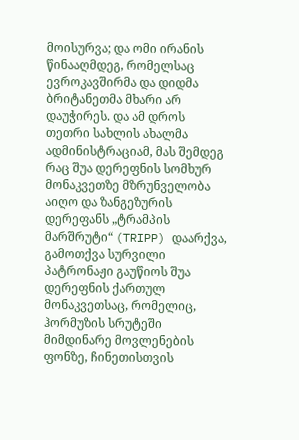მოისურვა; და ომი ირანის წინააღმდეგ, რომელსაც ევროკავშირმა და დიდმა ბრიტანეთმა მხარი არ დაუჭირეს. და ამ დროს თეთრი სახლის ახალმა ადმინისტრაციამ, მას შემდეგ რაც შუა დერეფნის სომხურ მონაკვეთზე მზრუნველობა აიღო და ზანგეზურის დერეფანს „ტრამპის მარშრუტი“ (TRIPP) დაარქვა, გამოთქვა სურვილი პატრონაჟი გაუწიოს შუა დერეფნის ქართულ მონაკვეთსაც, რომელიც, ჰორმუზის სრუტეში მიმდინარე მოვლენების ფონზე, ჩინეთისთვის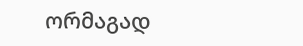ორმაგად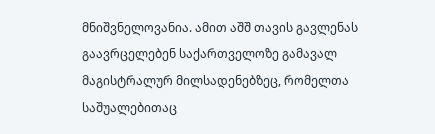მნიშვნელოვანია. ამით აშშ თავის გავლენას გაავრცელებენ საქართველოზე გამავალ მაგისტრალურ მილსადენებზეც, რომელთა საშუალებითაც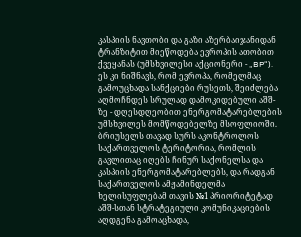კასპიის ნავთობი და გაზი აზერბაიჯანიდან ტრანზიტით მიეწოდება ევროპის ათობით ქვეყანას (უმსხვილესი აქციონერი - „BP“). ეს კი ნიშნავს, რომ ევროპა, რომელმაც გამოუცხადა სანქციები რუსეთს, შეიძლება აღმოჩნდეს სრულად დამოკიდებული აშშ-ზე - დღესდღეობით ენერგომატარებლების უმსხვილეს მომწოდებელზე მსოფლიოში.
ბრიუსელს თავად სურს აკონტროლოს საქართველოს ტერიტორია, რომლის გავლითაც იღებს ჩინურ საქონელსა და კასპიის ენერგომატარებლებს, და რადგან საქართველოს ამჟამინდელმა ხელისუფლებამ თავის №1 პრიორიტეტად აშშ-სთან სტრატეგიული კომუნიკაციების აღდგენა გამოაცხადა,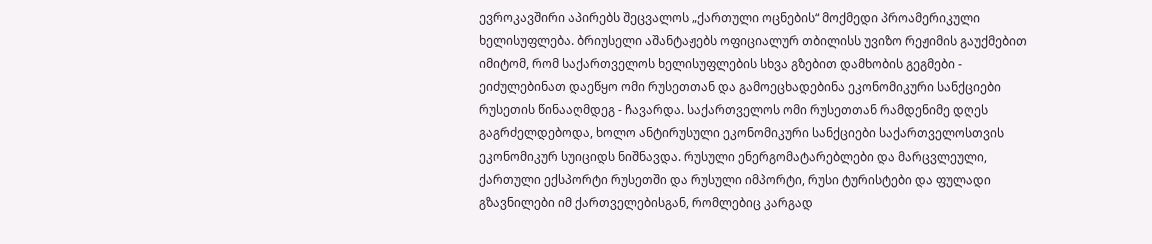ევროკავშირი აპირებს შეცვალოს „ქართული ოცნების“ მოქმედი პროამერიკული ხელისუფლება. ბრიუსელი აშანტაჟებს ოფიციალურ თბილისს უვიზო რეჟიმის გაუქმებით იმიტომ, რომ საქართველოს ხელისუფლების სხვა გზებით დამხობის გეგმები - ეიძულებინათ დაეწყო ომი რუსეთთან და გამოეცხადებინა ეკონომიკური სანქციები რუსეთის წინააღმდეგ - ჩავარდა. საქართველოს ომი რუსეთთან რამდენიმე დღეს გაგრძელდებოდა, ხოლო ანტირუსული ეკონომიკური სანქციები საქართველოსთვის ეკონომიკურ სუიციდს ნიშნავდა. რუსული ენერგომატარებლები და მარცვლეული, ქართული ექსპორტი რუსეთში და რუსული იმპორტი, რუსი ტურისტები და ფულადი გზავნილები იმ ქართველებისგან, რომლებიც კარგად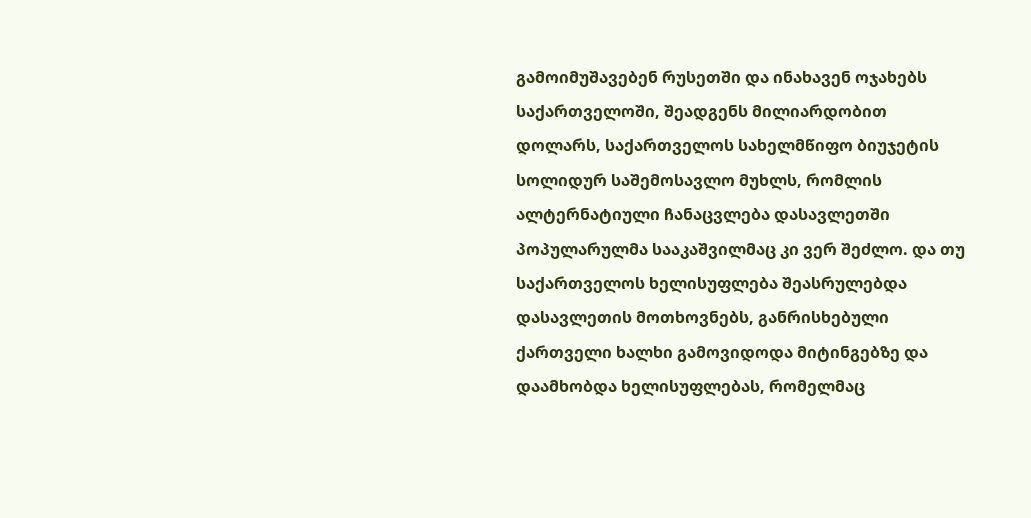გამოიმუშავებენ რუსეთში და ინახავენ ოჯახებს საქართველოში, შეადგენს მილიარდობით დოლარს, საქართველოს სახელმწიფო ბიუჯეტის სოლიდურ საშემოსავლო მუხლს, რომლის ალტერნატიული ჩანაცვლება დასავლეთში პოპულარულმა სააკაშვილმაც კი ვერ შეძლო. და თუ საქართველოს ხელისუფლება შეასრულებდა დასავლეთის მოთხოვნებს, განრისხებული ქართველი ხალხი გამოვიდოდა მიტინგებზე და დაამხობდა ხელისუფლებას, რომელმაც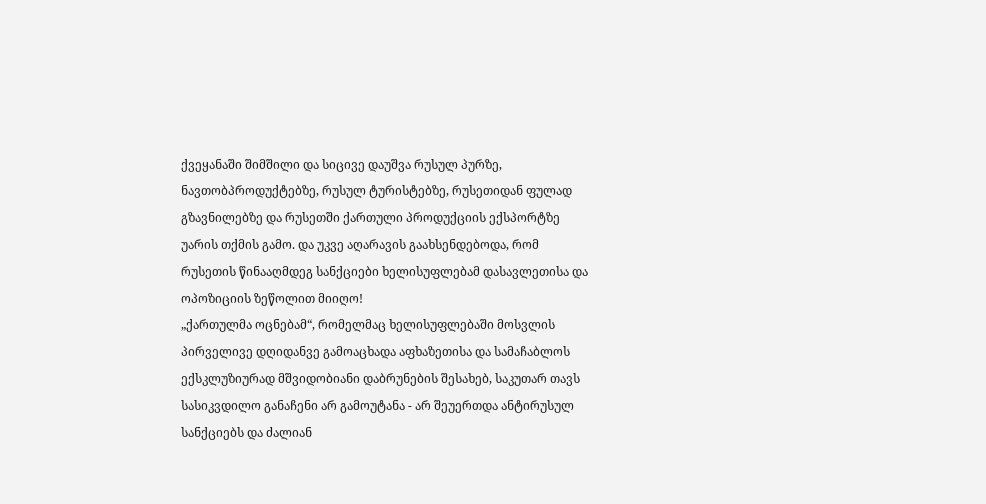ქვეყანაში შიმშილი და სიცივე დაუშვა რუსულ პურზე, ნავთობპროდუქტებზე, რუსულ ტურისტებზე, რუსეთიდან ფულად გზავნილებზე და რუსეთში ქართული პროდუქციის ექსპორტზე უარის თქმის გამო. და უკვე აღარავის გაახსენდებოდა, რომ რუსეთის წინააღმდეგ სანქციები ხელისუფლებამ დასავლეთისა და ოპოზიციის ზეწოლით მიიღო!
„ქართულმა ოცნებამ“, რომელმაც ხელისუფლებაში მოსვლის პირველივე დღიდანვე გამოაცხადა აფხაზეთისა და სამაჩაბლოს ექსკლუზიურად მშვიდობიანი დაბრუნების შესახებ, საკუთარ თავს სასიკვდილო განაჩენი არ გამოუტანა - არ შეუერთდა ანტირუსულ სანქციებს და ძალიან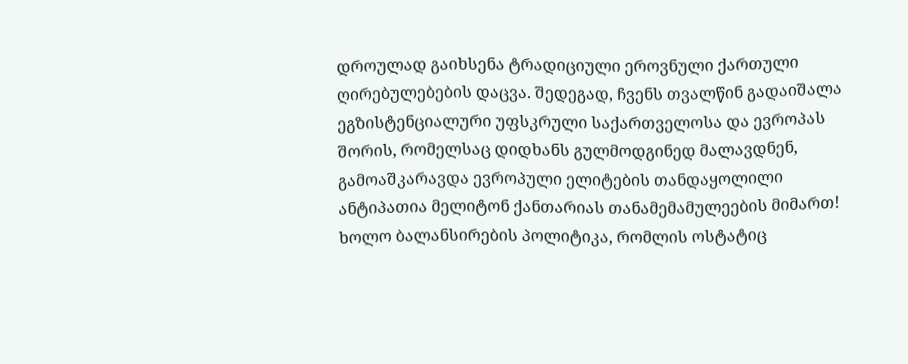დროულად გაიხსენა ტრადიციული ეროვნული ქართული ღირებულებების დაცვა. შედეგად, ჩვენს თვალწინ გადაიშალა ეგზისტენციალური უფსკრული საქართველოსა და ევროპას შორის, რომელსაც დიდხანს გულმოდგინედ მალავდნენ, გამოაშკარავდა ევროპული ელიტების თანდაყოლილი ანტიპათია მელიტონ ქანთარიას თანამემამულეების მიმართ! ხოლო ბალანსირების პოლიტიკა, რომლის ოსტატიც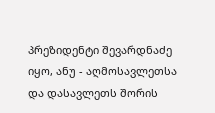პრეზიდენტი შევარდნაძე იყო, ანუ - აღმოსავლეთსა და დასავლეთს შორის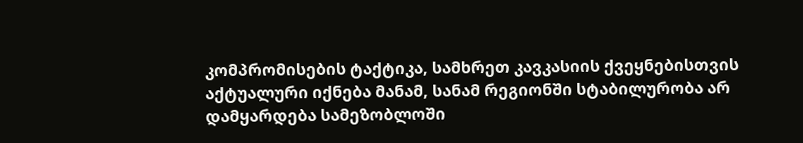კომპრომისების ტაქტიკა, სამხრეთ კავკასიის ქვეყნებისთვის აქტუალური იქნება მანამ, სანამ რეგიონში სტაბილურობა არ დამყარდება სამეზობლოში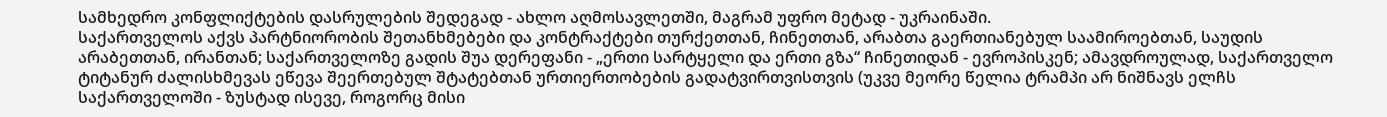სამხედრო კონფლიქტების დასრულების შედეგად - ახლო აღმოსავლეთში, მაგრამ უფრო მეტად - უკრაინაში.
საქართველოს აქვს პარტნიორობის შეთანხმებები და კონტრაქტები თურქეთთან, ჩინეთთან, არაბთა გაერთიანებულ საამიროებთან, საუდის არაბეთთან, ირანთან; საქართველოზე გადის შუა დერეფანი - „ერთი სარტყელი და ერთი გზა“ ჩინეთიდან - ევროპისკენ; ამავდროულად, საქართველო ტიტანურ ძალისხმევას ეწევა შეერთებულ შტატებთან ურთიერთობების გადატვირთვისთვის (უკვე მეორე წელია ტრამპი არ ნიშნავს ელჩს საქართველოში - ზუსტად ისევე, როგორც მისი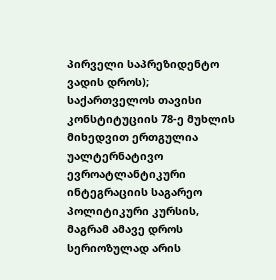პირველი საპრეზიდენტო ვადის დროს); საქართველოს თავისი კონსტიტუციის 78-ე მუხლის მიხედვით ერთგულია უალტერნატივო ევროატლანტიკური ინტეგრაციის საგარეო პოლიტიკური კურსის, მაგრამ ამავე დროს სერიოზულად არის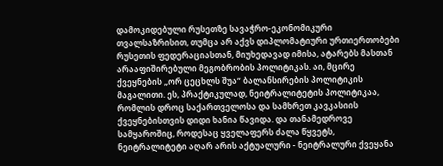დამოკიდებული რუსეთზე სავაჭრო-ეკონომიკური თვალსაზრისით, თუმცა არ აქვს დიპლომატიური ურთიერთობები რუსეთის ფედერაციასთან, მიუხედავად იმისა, ატარებს მასთან არააფიშირებული მეგობრობის პოლიტიკას. აი, მცირე ქვეყნების „ორ ცეცხლს შუა“ ბალანსირების პოლიტიკის მაგალითი. ეს, პრაქტიკულად, ნეიტრალიტეტის პოლიტიკაა, რომლის დროც საქართველოსა და სამხრეთ კავკასიის ქვეყნებისთვის დიდი ხანია წავიდა. და თანამედროვე სამყაროშიც, როდესაც ყველაფერს ძალა წყვეტს, ნეიტრალიტეტი აღარ არის აქტუალური - ნეიტრალური ქვეყანა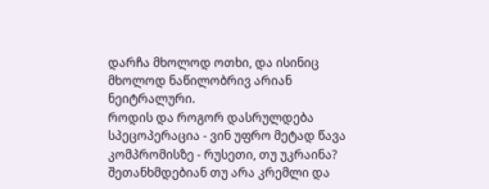დარჩა მხოლოდ ოთხი, და ისინიც მხოლოდ ნაწილობრივ არიან ნეიტრალური.
როდის და როგორ დასრულდება სპეცოპერაცია - ვინ უფრო მეტად წავა კომპრომისზე - რუსეთი, თუ უკრაინა? შეთანხმდებიან თუ არა კრემლი და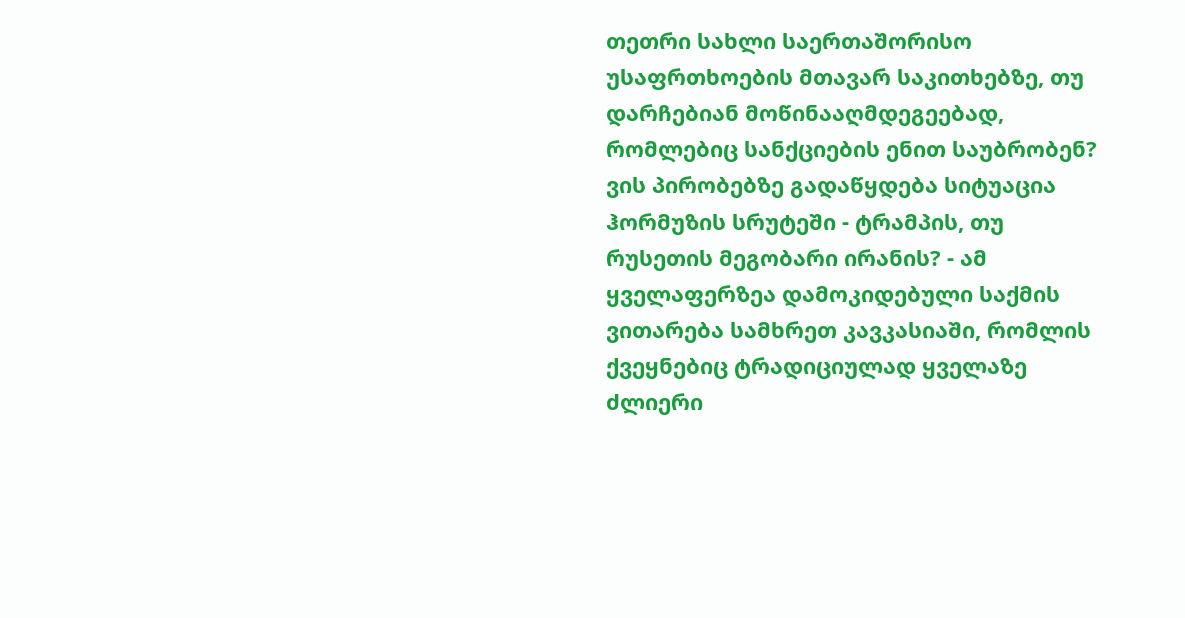თეთრი სახლი საერთაშორისო უსაფრთხოების მთავარ საკითხებზე, თუ დარჩებიან მოწინააღმდეგეებად, რომლებიც სანქციების ენით საუბრობენ? ვის პირობებზე გადაწყდება სიტუაცია ჰორმუზის სრუტეში - ტრამპის, თუ რუსეთის მეგობარი ირანის? - ამ ყველაფერზეა დამოკიდებული საქმის ვითარება სამხრეთ კავკასიაში, რომლის ქვეყნებიც ტრადიციულად ყველაზე ძლიერი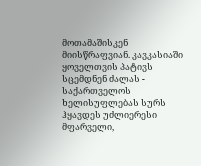მოთამაშისკენ მიისწრაფვიან. კავკასიაში ყოველთვის პატივს სცემდნენ ძალას - საქართველოს ხელისუფლებას სურს ჰყავდეს უძლიერესი მფარველი,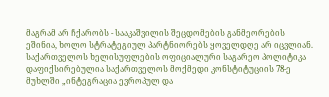მაგრამ არ ჩქარობს - სააკაშვილის შეცდომების განმეორების ეშინია, ხოლო სტრატეგიულ პარტნიორებს ყოველდღე არ იცვლიან.
საქართველოს ხელისუფლების ოფიციალური საგარეო პოლიტიკა დაფიქსირებულია საქართველოს მოქმედი კონსტიტუციის 78-ე მუხლში „ინტეგრაცია ევროპულ და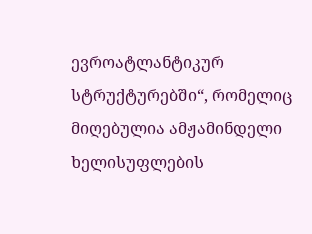ევროატლანტიკურ სტრუქტურებში“, რომელიც მიღებულია ამჟამინდელი ხელისუფლების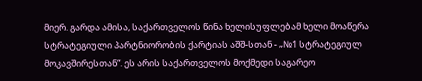მიერ. გარდა ამისა, საქართველოს წინა ხელისუფლებამ ხელი მოაწერა სტრატეგიული პარტნიორობის ქარტიას აშშ-სთან - „№1 სტრატეგიულ მოკავშირესთან“. ეს არის საქართველოს მოქმედი საგარეო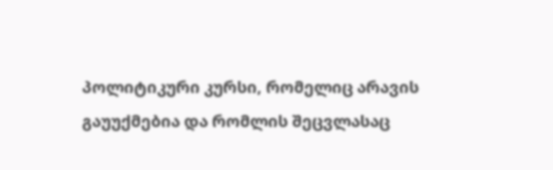პოლიტიკური კურსი, რომელიც არავის გაუუქმებია და რომლის შეცვლასაც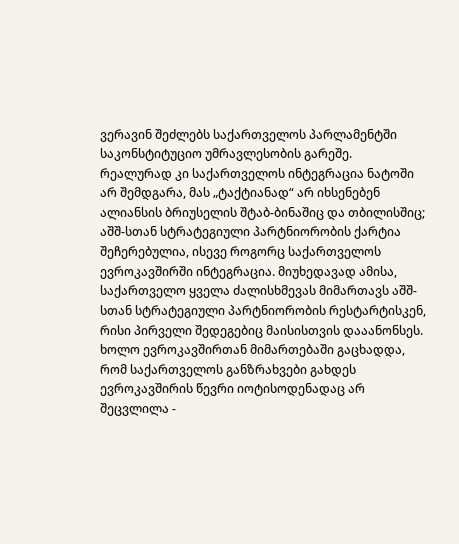ვერავინ შეძლებს საქართველოს პარლამენტში საკონსტიტუციო უმრავლესობის გარეშე.
რეალურად კი საქართველოს ინტეგრაცია ნატოში არ შემდგარა, მას „ტაქტიანად“ არ იხსენებენ ალიანსის ბრიუსელის შტაბ-ბინაშიც და თბილისშიც; აშშ-სთან სტრატეგიული პარტნიორობის ქარტია შეჩერებულია, ისევე როგორც საქართველოს ევროკავშირში ინტეგრაცია. მიუხედავად ამისა, საქართველო ყველა ძალისხმევას მიმართავს აშშ-სთან სტრატეგიული პარტნიორობის რესტარტისკენ, რისი პირველი შედეგებიც მაისისთვის დააანონსეს. ხოლო ევროკავშირთან მიმართებაში გაცხადდა, რომ საქართველოს განზრახვები გახდეს ევროკავშირის წევრი იოტისოდენადაც არ შეცვლილა -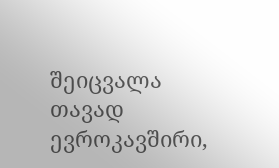შეიცვალა თავად ევროკავშირი,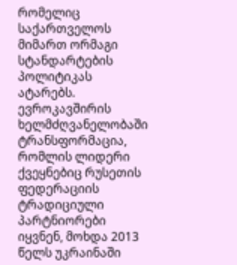რომელიც საქართველოს მიმართ ორმაგი სტანდარტების პოლიტიკას ატარებს.
ევროკავშირის ხელმძღვანელობაში ტრანსფორმაცია, რომლის ლიდერი ქვეყნებიც რუსეთის ფედერაციის ტრადიციული პარტნიორები იყვნენ, მოხდა 2013 წელს უკრაინაში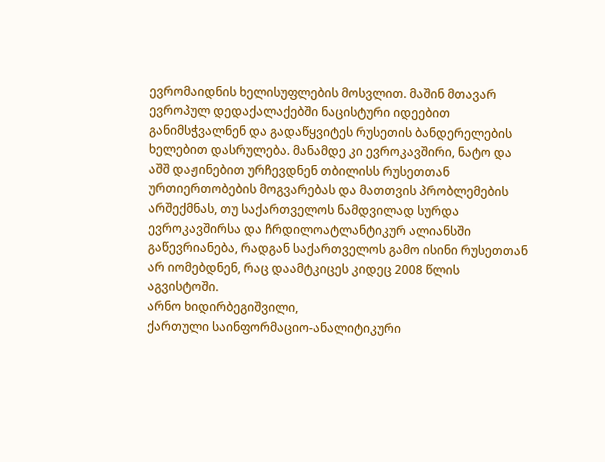ევრომაიდნის ხელისუფლების მოსვლით. მაშინ მთავარ ევროპულ დედაქალაქებში ნაცისტური იდეებით განიმსჭვალნენ და გადაწყვიტეს რუსეთის ბანდერელების ხელებით დასრულება. მანამდე კი ევროკავშირი, ნატო და აშშ დაჟინებით ურჩევდნენ თბილისს რუსეთთან ურთიერთობების მოგვარებას და მათთვის პრობლემების არშექმნას, თუ საქართველოს ნამდვილად სურდა ევროკავშირსა და ჩრდილოატლანტიკურ ალიანსში გაწევრიანება, რადგან საქართველოს გამო ისინი რუსეთთან არ იომებდნენ, რაც დაამტკიცეს კიდეც 2008 წლის აგვისტოში.
არნო ხიდირბეგიშვილი,
ქართული საინფორმაციო-ანალიტიკური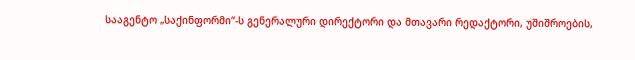სააგენტო „საქინფორმი“-ს გენერალური დირექტორი და მთავარი რედაქტორი, უშიშროების,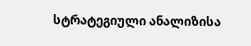სტრატეგიული ანალიზისა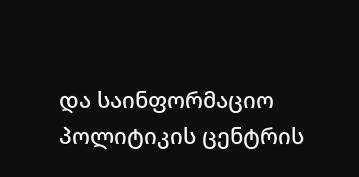და საინფორმაციო პოლიტიკის ცენტრის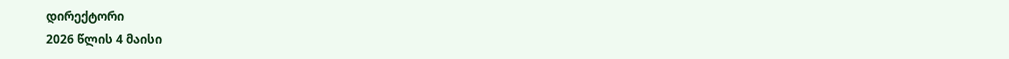დირექტორი
2026 წლის 4 მაისი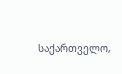საქართველო,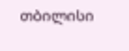თბილისი